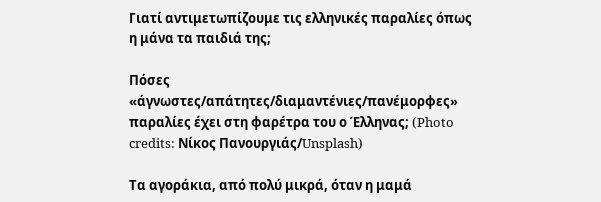Γιατί αντιμετωπίζουμε τις ελληνικές παραλίες όπως η μάνα τα παιδιά της;

Πόσες «άγνωστες/απάτητες/διαμαντένιες/πανέμορφες» παραλίες έχει στη φαρέτρα του ο Έλληνας; (Photo credits: Νίκος Πανουργιάς/Unsplash)

Τα αγοράκια, από πολύ μικρά, όταν η μαμά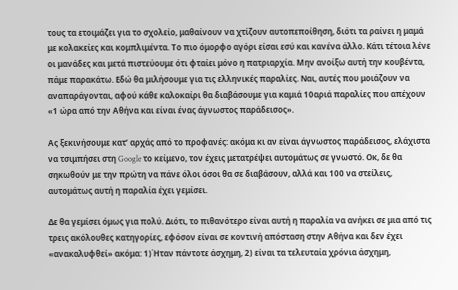τους τα ετοιμάζει για το σχολείο, μαθαίνουν να χτίζουν αυτοπεποίθηση, διότι τα ραίνει η μαμά με κολακείες και κομπλιμέντα. Το πιο όμορφο αγόρι είσαι εσύ και κανένα άλλο. Κάτι τέτοια λένε οι μανάδες και μετά πιστεύουμε ότι φταίει μόνο η πατριαρχία. Μην ανοίξω αυτή την κουβέντα, πάμε παρακάτω. Εδώ θα μιλήσουμε για τις ελληνικές παραλίες. Ναι, αυτές που μοιάζουν να αναπαράγονται, αφού κάθε καλοκαίρι θα διαβάσουμε για καμιά 10αριά παραλίες που απέχουν «1 ώρα από την Αθήνα και είναι ένας άγνωστος παράδεισος».

Ας ξεκινήσουμε κατ’ αρχάς από το προφανές: ακόμα κι αν είναι άγνωστος παράδεισος, ελάχιστα να τσιμπήσει στη Google το κείμενο, τον έχεις μετατρέψει αυτομάτως σε γνωστό. Οκ, δε θα σηκωθούν με την πρώτη να πάνε όλοι όσοι θα σε διαβάσουν, αλλά και 100 να στείλεις, αυτομάτως αυτή η παραλία έχει γεμίσει.

Δε θα γεμίσει όμως για πολύ. Διότι, το πιθανότερο είναι αυτή η παραλία να ανήκει σε μια από τις τρεις ακόλουθες κατηγορίες, εφόσον είναι σε κοντινή απόσταση στην Αθήνα και δεν έχει «ανακαλυφθεί» ακόμα: 1)Ήταν πάντοτε άσχημη, 2) είναι τα τελευταία χρόνια άσχημη,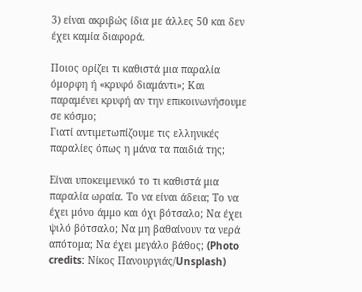3) είναι ακριβώς ίδια με άλλες 50 και δεν έχει καμία διαφορά.

Ποιος ορίζει τι καθιστά μια παραλία όμορφη ή «κρυφό διαμάντι»; Και παραμένει κρυφή αν την επικοινωνήσουμε σε κόσμο;
Γιατί αντιμετωπίζουμε τις ελληνικές παραλίες όπως η μάνα τα παιδιά της;

Είναι υποκειμενικό το τι καθιστά μια παραλία ωραία. Το να είναι άδεια; Το να έχει μόνο άμμο και όχι βότσαλο; Να έχει ψιλό βότσαλο; Να μη βαθαίνουν τα νερά απότομα; Να έχει μεγάλο βάθος; (Photo credits: Νίκος Πανουργιάς/Unsplash)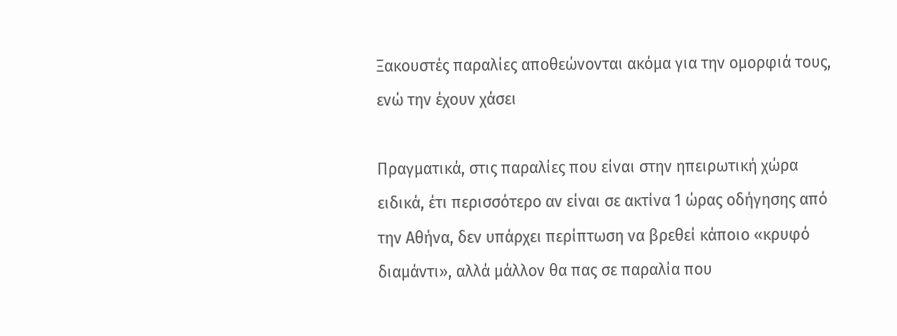Ξακουστές παραλίες αποθεώνονται ακόμα για την ομορφιά τους, ενώ την έχουν χάσει

Πραγματικά, στις παραλίες που είναι στην ηπειρωτική χώρα ειδικά, έτι περισσότερο αν είναι σε ακτίνα 1 ώρας οδήγησης από την Αθήνα, δεν υπάρχει περίπτωση να βρεθεί κάποιο «κρυφό  διαμάντι», αλλά μάλλον θα πας σε παραλία που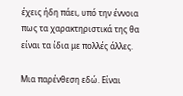έχεις ήδη πάει, υπό την έννοια πως τα χαρακτηριστικά της θα είναι τα ίδια με πολλές άλλες.

Μια παρένθεση εδώ. Είναι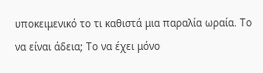υποκειμενικό το τι καθιστά μια παραλία ωραία. Το να είναι άδεια; Το να έχει μόνο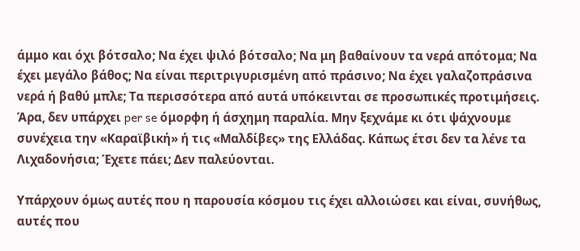άμμο και όχι βότσαλο; Να έχει ψιλό βότσαλο; Να μη βαθαίνουν τα νερά απότομα; Να έχει μεγάλο βάθος; Να είναι περιτριγυρισμένη από πράσινο; Να έχει γαλαζοπράσινα νερά ή βαθύ μπλε; Τα περισσότερα από αυτά υπόκεινται σε προσωπικές προτιμήσεις. Άρα, δεν υπάρχει per se όμορφη ή άσχημη παραλία. Μην ξεχνάμε κι ότι ψάχνουμε συνέχεια την «Καραϊβική» ή τις «Μαλδίβες» της Ελλάδας. Κάπως έτσι δεν τα λένε τα Λιχαδονήσια; Έχετε πάει; Δεν παλεύονται.

Υπάρχουν όμως αυτές που η παρουσία κόσμου τις έχει αλλοιώσει και είναι, συνήθως, αυτές που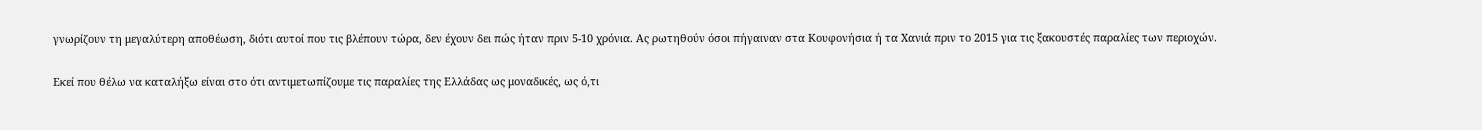γνωρίζουν τη μεγαλύτερη αποθέωση, διότι αυτοί που τις βλέπουν τώρα, δεν έχουν δει πώς ήταν πριν 5-10 χρόνια. Ας ρωτηθούν όσοι πήγαιναν στα Κουφονήσια ή τα Χανιά πριν το 2015 για τις ξακουστές παραλίες των περιοχών.

Εκεί που θέλω να καταλήξω είναι στο ότι αντιμετωπίζουμε τις παραλίες της Ελλάδας ως μοναδικές, ως ό,τι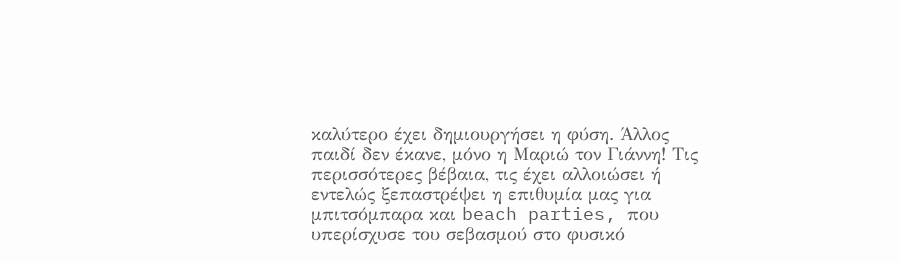καλύτερο έχει δημιουργήσει η φύση. Άλλος παιδί δεν έκανε, μόνο η Μαριώ τον Γιάννη! Τις περισσότερες βέβαια, τις έχει αλλοιώσει ή εντελώς ξεπαστρέψει η επιθυμία μας για μπιτσόμπαρα και beach parties, που υπερίσχυσε του σεβασμού στο φυσικό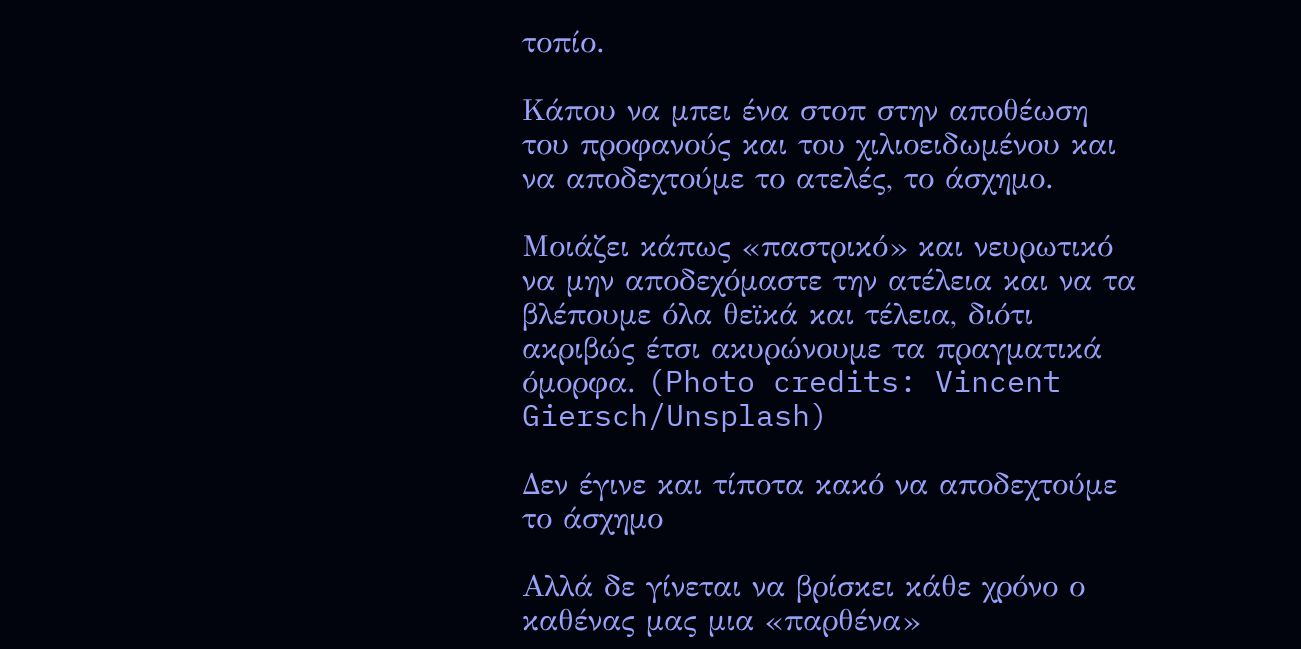τοπίο.

Κάπου να μπει ένα στοπ στην αποθέωση του προφανούς και του χιλιοειδωμένου και να αποδεχτούμε το ατελές, το άσχημο.

Μοιάζει κάπως «παστρικό» και νευρωτικό να μην αποδεχόμαστε την ατέλεια και να τα βλέπουμε όλα θεϊκά και τέλεια, διότι ακριβώς έτσι ακυρώνουμε τα πραγματικά όμορφα. (Photo credits: Vincent Giersch/Unsplash)

Δεν έγινε και τίποτα κακό να αποδεχτούμε το άσχημο

Αλλά δε γίνεται να βρίσκει κάθε χρόνο ο καθένας μας μια «παρθένα»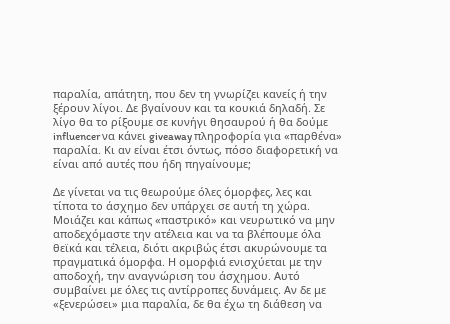παραλία, απάτητη, που δεν τη γνωρίζει κανείς ή την ξέρουν λίγοι. Δε βγαίνουν και τα κουκιά δηλαδή. Σε λίγο θα το ρίξουμε σε κυνήγι θησαυρού ή θα δούμε influencer να κάνει giveaway πληροφορία για «παρθένα» παραλία. Κι αν είναι έτσι όντως, πόσο διαφορετική να είναι από αυτές που ήδη πηγαίνουμε;

Δε γίνεται να τις θεωρούμε όλες όμορφες, λες και τίποτα το άσχημο δεν υπάρχει σε αυτή τη χώρα. Μοιάζει και κάπως «παστρικό» και νευρωτικό να μην αποδεχόμαστε την ατέλεια και να τα βλέπουμε όλα θεϊκά και τέλεια, διότι ακριβώς έτσι ακυρώνουμε τα πραγματικά όμορφα. Η ομορφιά ενισχύεται με την αποδοχή, την αναγνώριση του άσχημου. Αυτό συμβαίνει με όλες τις αντίρροπες δυνάμεις. Αν δε με «ξενερώσει» μια παραλία, δε θα έχω τη διάθεση να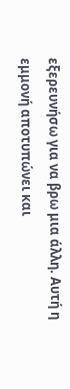εξερευνήσω για να βρω μια άλλη. Αυτή η εμμονή αποτυπώνει και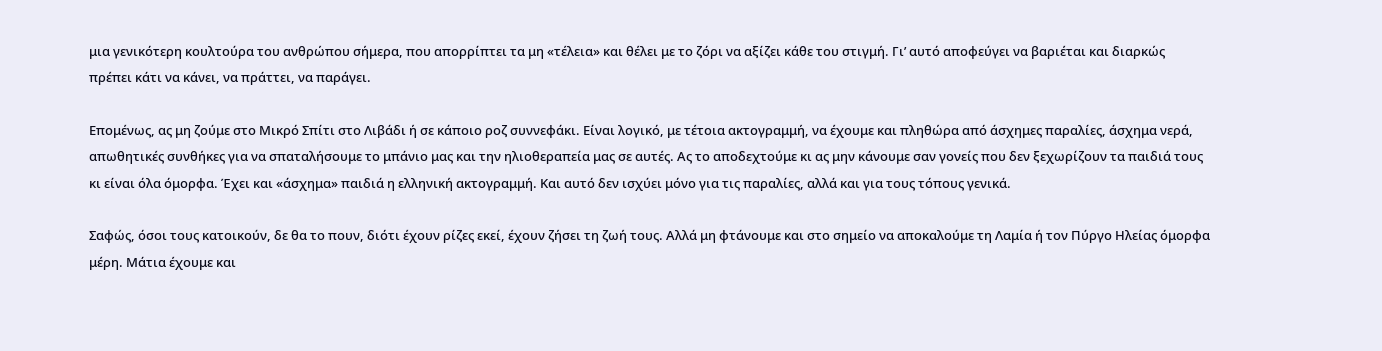μια γενικότερη κουλτούρα του ανθρώπου σήμερα, που απορρίπτει τα μη «τέλεια» και θέλει με το ζόρι να αξίζει κάθε του στιγμή. Γι’ αυτό αποφεύγει να βαριέται και διαρκώς πρέπει κάτι να κάνει, να πράττει, να παράγει.

Επομένως, ας μη ζούμε στο Μικρό Σπίτι στο Λιβάδι ή σε κάποιο ροζ συννεφάκι. Είναι λογικό, με τέτοια ακτογραμμή, να έχουμε και πληθώρα από άσχημες παραλίες, άσχημα νερά, απωθητικές συνθήκες για να σπαταλήσουμε το μπάνιο μας και την ηλιοθεραπεία μας σε αυτές. Ας το αποδεχτούμε κι ας μην κάνουμε σαν γονείς που δεν ξεχωρίζουν τα παιδιά τους κι είναι όλα όμορφα. Έχει και «άσχημα» παιδιά η ελληνική ακτογραμμή. Και αυτό δεν ισχύει μόνο για τις παραλίες, αλλά και για τους τόπους γενικά.

Σαφώς, όσοι τους κατοικούν, δε θα το πουν, διότι έχουν ρίζες εκεί, έχουν ζήσει τη ζωή τους. Αλλά μη φτάνουμε και στο σημείο να αποκαλούμε τη Λαμία ή τον Πύργο Ηλείας όμορφα μέρη. Μάτια έχουμε και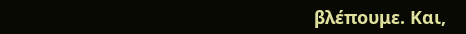βλέπουμε. Και,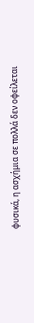φυσικά, η ασχήμια σε πολλά δεν οφείλεται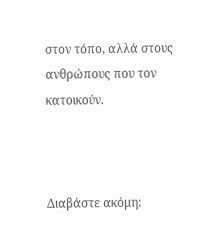στον τόπο, αλλά στους ανθρώπους που τον κατοικούν.



Διαβάστε ακόμη: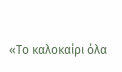«Το καλοκαίρι όλα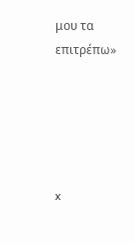μου τα επιτρέπω»





x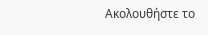Ακολουθήστε το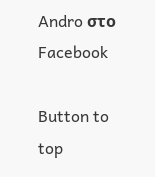Andro στο Facebook

Button to top